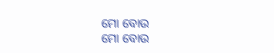ମୋ ବୋଉ
ମୋ ବୋଉ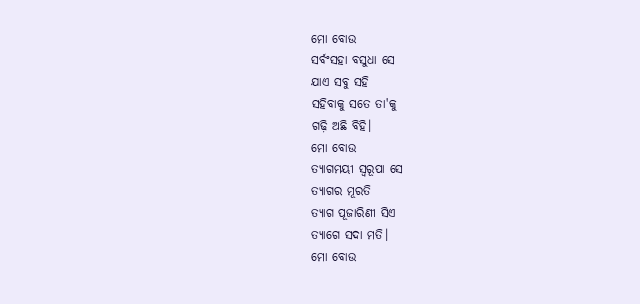ମୋ ବୋଉ
ସର୍ବଂସହା ବସୁଧା ସେ
ଯାଏ ସବୁ ସହି
ସହିବାକୁ ସତେ ତା'କୁ
ଗଢ଼ି ଅଛି ବିହି।
ମୋ ବୋଉ
ତ୍ୟାଗମୟୀ ସ୍ଵରୂପା ସେ
ତ୍ୟାଗର ମୂରତି
ତ୍ୟାଗ ପୂଜାରିଣୀ ସିଏ
ତ୍ୟାଗେ ସଦା ମତି।
ମୋ ବୋଉ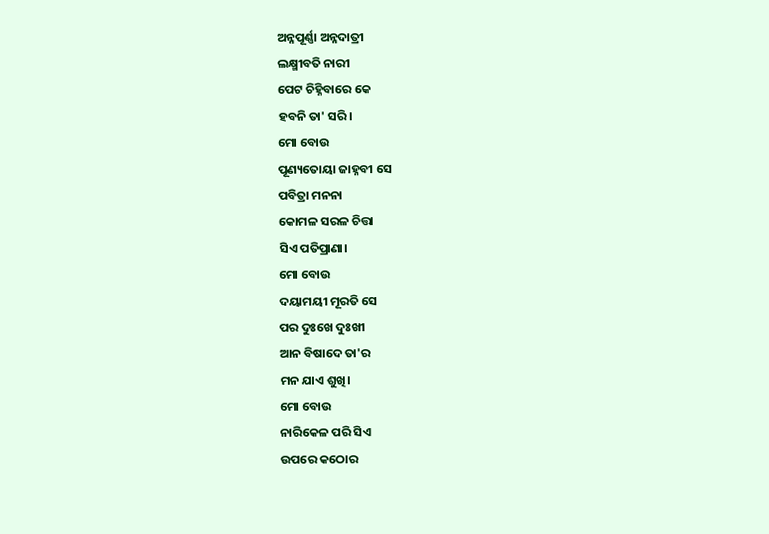ଅନ୍ନପୂର୍ଣ୍ଣା ଅନ୍ନଦାତ୍ରୀ
ଲକ୍ଷ୍ମୀବତି ନାରୀ
ପେଟ ଚିହ୍ନିବାରେ କେ
ହବନି ତା' ସରି।
ମୋ ବୋଉ
ପୂଣ୍ୟତୋୟା ଜାହ୍ନବୀ ସେ
ପବିତ୍ରା ମନନା
କୋମଳ ସରଳ ଚିତ୍ତା
ସିଏ ପତିପ୍ରାଣା।
ମୋ ବୋଉ
ଦୟାମୟୀ ମୂରତି ସେ
ପର ଦୁଃଖେ ଦୁଃଖୀ
ଆନ ବିଷାଦେ ତା'ର
ମନ ଯାଏ ଶୁଖି।
ମୋ ବୋଉ
ନାରିକେଳ ପରି ସିଏ
ଉପରେ କଠୋର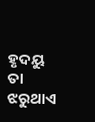ହୃଦୟୁ ତା ଝରୁଥାଏ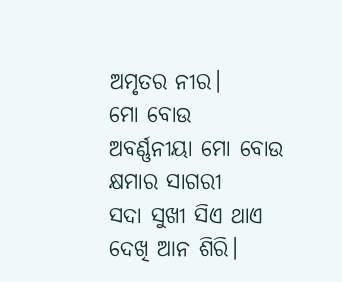ଅମୃତର ନୀର।
ମୋ ବୋଉ
ଅବର୍ଣ୍ଣନୀୟା ମୋ ବୋଉ
କ୍ଷମାର ସାଗରୀ
ସଦା ସୁଖୀ ସିଏ ଥାଏ
ଦେଖି ଆନ ଶିରି।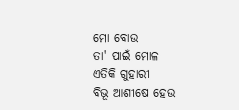ମୋ ବୋଉ
ତା' ପାଇଁ ମୋଳ
ଏତିକି ଗୁହାରୀ
ବିଭୂ ଆଶୀଷେ ହେଉ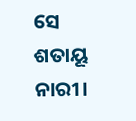ସେ ଶତାୟୂ ନାରୀ।